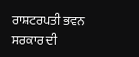ਰਾਸ਼ਟਰਪਤੀ ਭਵਨ ਸਰਕਾਰ ਦੀ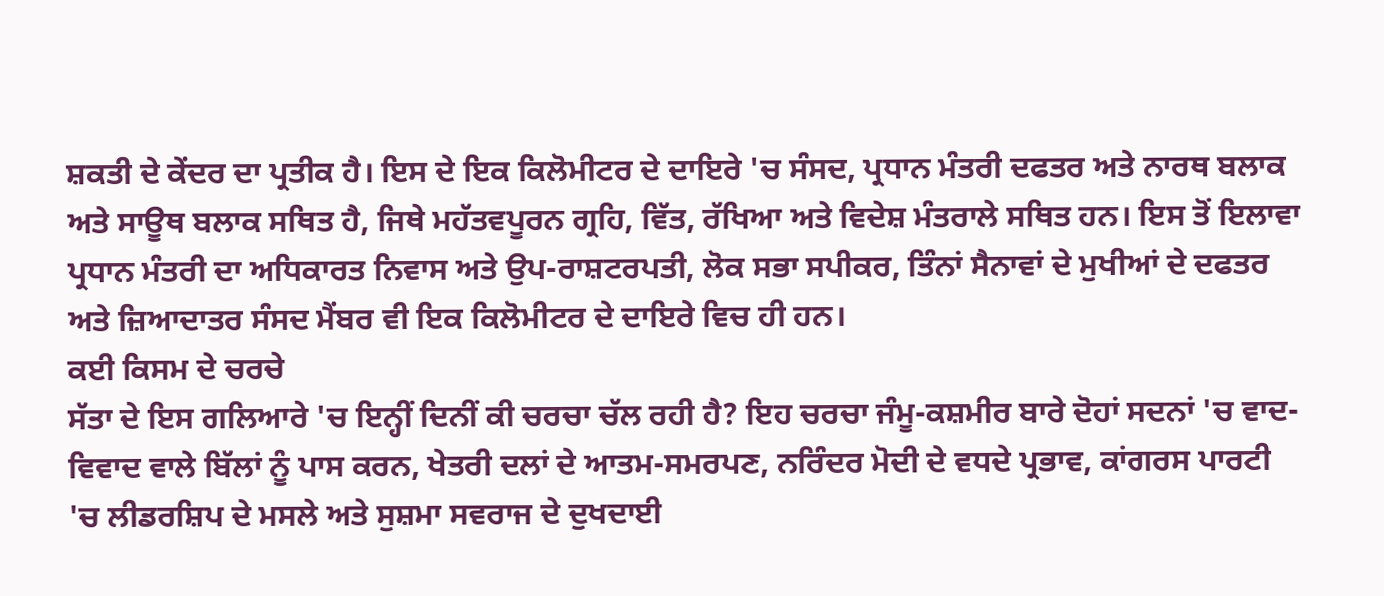ਸ਼ਕਤੀ ਦੇ ਕੇਂਦਰ ਦਾ ਪ੍ਰਤੀਕ ਹੈ। ਇਸ ਦੇ ਇਕ ਕਿਲੋਮੀਟਰ ਦੇ ਦਾਇਰੇ 'ਚ ਸੰਸਦ, ਪ੍ਰਧਾਨ ਮੰਤਰੀ ਦਫਤਰ ਅਤੇ ਨਾਰਥ ਬਲਾਕ ਅਤੇ ਸਾਊਥ ਬਲਾਕ ਸਥਿਤ ਹੈ, ਜਿਥੇ ਮਹੱਤਵਪੂਰਨ ਗ੍ਰਹਿ, ਵਿੱਤ, ਰੱਖਿਆ ਅਤੇ ਵਿਦੇਸ਼ ਮੰਤਰਾਲੇ ਸਥਿਤ ਹਨ। ਇਸ ਤੋਂ ਇਲਾਵਾ ਪ੍ਰਧਾਨ ਮੰਤਰੀ ਦਾ ਅਧਿਕਾਰਤ ਨਿਵਾਸ ਅਤੇ ਉਪ-ਰਾਸ਼ਟਰਪਤੀ, ਲੋਕ ਸਭਾ ਸਪੀਕਰ, ਤਿੰਨਾਂ ਸੈਨਾਵਾਂ ਦੇ ਮੁਖੀਆਂ ਦੇ ਦਫਤਰ ਅਤੇ ਜ਼ਿਆਦਾਤਰ ਸੰਸਦ ਮੈਂਬਰ ਵੀ ਇਕ ਕਿਲੋਮੀਟਰ ਦੇ ਦਾਇਰੇ ਵਿਚ ਹੀ ਹਨ।
ਕਈ ਕਿਸਮ ਦੇ ਚਰਚੇ
ਸੱਤਾ ਦੇ ਇਸ ਗਲਿਆਰੇ 'ਚ ਇਨ੍ਹੀਂ ਦਿਨੀਂ ਕੀ ਚਰਚਾ ਚੱਲ ਰਹੀ ਹੈ? ਇਹ ਚਰਚਾ ਜੰਮੂ-ਕਸ਼ਮੀਰ ਬਾਰੇ ਦੋਹਾਂ ਸਦਨਾਂ 'ਚ ਵਾਦ-ਵਿਵਾਦ ਵਾਲੇ ਬਿੱਲਾਂ ਨੂੰ ਪਾਸ ਕਰਨ, ਖੇਤਰੀ ਦਲਾਂ ਦੇ ਆਤਮ-ਸਮਰਪਣ, ਨਰਿੰਦਰ ਮੋਦੀ ਦੇ ਵਧਦੇ ਪ੍ਰਭਾਵ, ਕਾਂਗਰਸ ਪਾਰਟੀ 'ਚ ਲੀਡਰਸ਼ਿਪ ਦੇ ਮਸਲੇ ਅਤੇ ਸੁਸ਼ਮਾ ਸਵਰਾਜ ਦੇ ਦੁਖਦਾਈ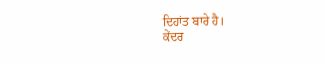ਦਿਹਾਂਤ ਬਾਰੇ ਹੈ।
ਕੇਂਦਰ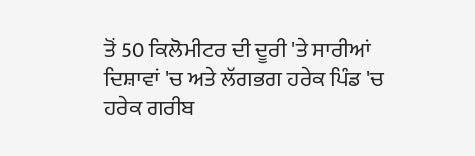ਤੋਂ 50 ਕਿਲੋਮੀਟਰ ਦੀ ਦੂਰੀ 'ਤੇ ਸਾਰੀਆਂ ਦਿਸ਼ਾਵਾਂ 'ਚ ਅਤੇ ਲੱਗਭਗ ਹਰੇਕ ਪਿੰਡ 'ਚ ਹਰੇਕ ਗਰੀਬ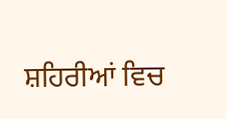ਸ਼ਹਿਰੀਆਂ ਵਿਚ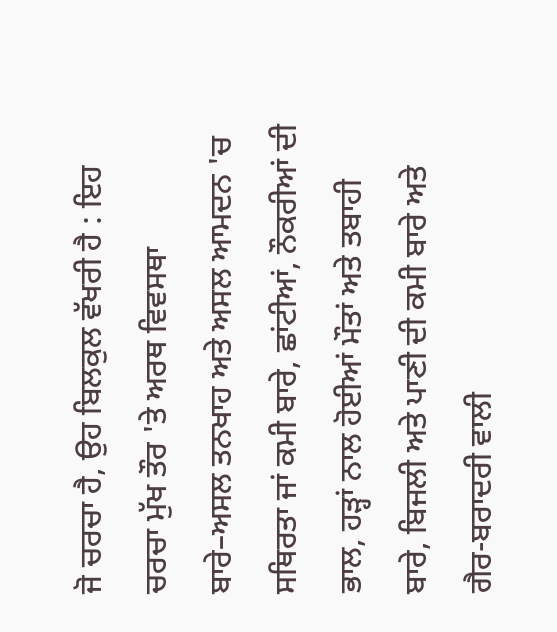ਜੋ ਚਰਚਾ ਹੈ, ਉਹ ਬਿਲਕੁਲ ਵੱਖਰੀ ਹੈ : ਇਹ ਚਰਚਾ ਮੁੱਖ ਤੌਰ 'ਤੇ ਅਰਥ ਵਿਵਸਥਾ ਬਾਰੇ–ਅਸਲ ਤਨਖਾਹ ਅਤੇ ਅਸਲ ਆਮਦਨ 'ਚ ਸਥਿਰਤਾ ਜਾਂ ਕਮੀ ਬਾਰੇ, ਛਾਂਟੀਆਂ, ਨੌਕਰੀਆਂ ਦੀ ਭਾਲ, ਹੜ੍ਹਾਂ ਨਾਲ ਹੋਈਆਂ ਮੌਤਾਂ ਅਤੇ ਤਬਾਹੀ ਬਾਰੇ, ਬਿਜਲੀ ਅਤੇ ਪਾਣੀ ਦੀ ਕਮੀ ਬਾਰੇ ਅਤੇ ਗੈਰ-ਬਰਾਦਰੀ ਵਾਲੀ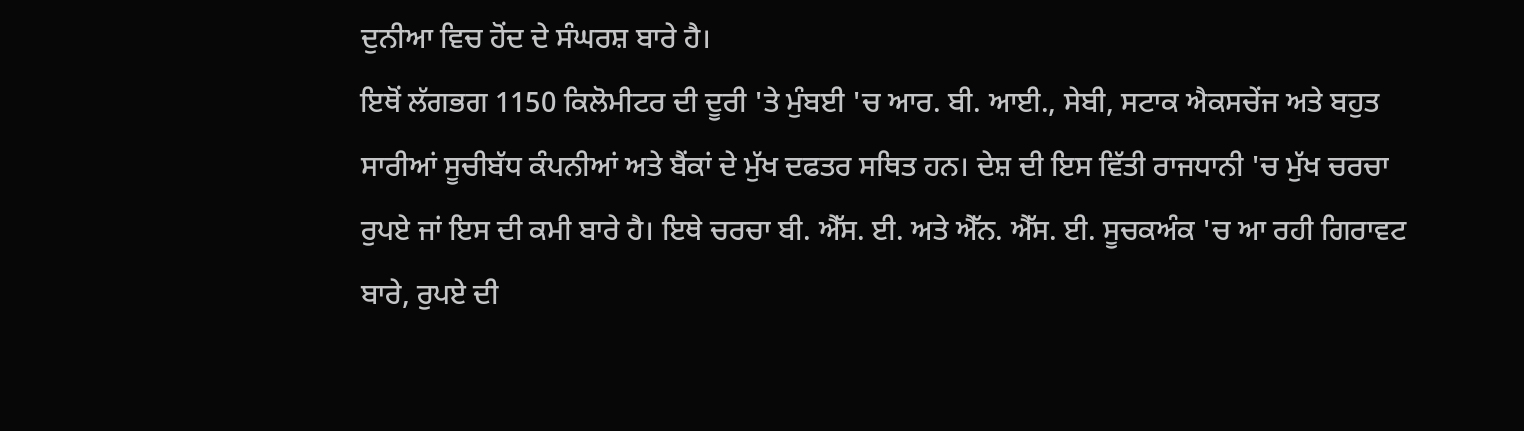ਦੁਨੀਆ ਵਿਚ ਹੋਂਦ ਦੇ ਸੰਘਰਸ਼ ਬਾਰੇ ਹੈ।
ਇਥੋਂ ਲੱਗਭਗ 1150 ਕਿਲੋਮੀਟਰ ਦੀ ਦੂਰੀ 'ਤੇ ਮੁੰਬਈ 'ਚ ਆਰ. ਬੀ. ਆਈ., ਸੇਬੀ, ਸਟਾਕ ਐਕਸਚੇਂਜ ਅਤੇ ਬਹੁਤ ਸਾਰੀਆਂ ਸੂਚੀਬੱਧ ਕੰਪਨੀਆਂ ਅਤੇ ਬੈਂਕਾਂ ਦੇ ਮੁੱਖ ਦਫਤਰ ਸਥਿਤ ਹਨ। ਦੇਸ਼ ਦੀ ਇਸ ਵਿੱਤੀ ਰਾਜਧਾਨੀ 'ਚ ਮੁੱਖ ਚਰਚਾ ਰੁਪਏ ਜਾਂ ਇਸ ਦੀ ਕਮੀ ਬਾਰੇ ਹੈ। ਇਥੇ ਚਰਚਾ ਬੀ. ਐੱਸ. ਈ. ਅਤੇ ਐੱਨ. ਐੱਸ. ਈ. ਸੂਚਕਅੰਕ 'ਚ ਆ ਰਹੀ ਗਿਰਾਵਟ ਬਾਰੇ, ਰੁਪਏ ਦੀ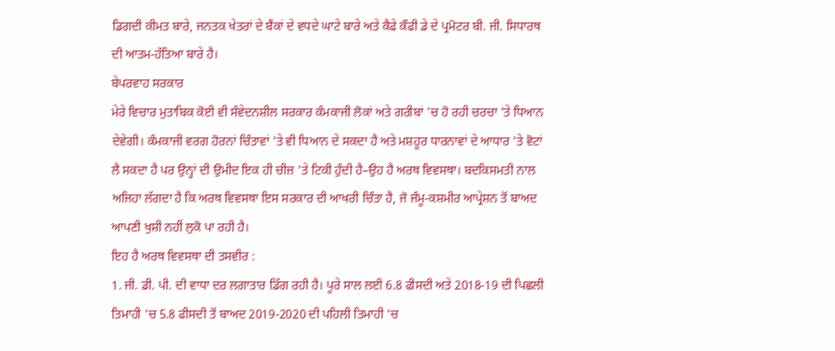ਡਿਗਦੀ ਕੀਮਤ ਬਾਰੇ, ਜਨਤਕ ਖੇਤਰਾਂ ਦੇ ਬੈਂਕਾਂ ਦੇ ਵਧਦੇ ਘਾਟੇ ਬਾਰੇ ਅਤੇ ਕੈਫੇ ਕੌਫੀ ਡੇ ਦੇ ਪ੍ਰਮੋਟਰ ਬੀ. ਜੀ. ਸਿਧਾਰਥ ਦੀ ਆਤਮ-ਹੱਤਿਆ ਬਾਰੇ ਹੈ।
ਬੇਪਰਵਾਹ ਸਰਕਾਰ
ਮੇਰੇ ਵਿਚਾਰ ਮੁਤਾਬਿਕ ਕੋਈ ਵੀ ਸੰਵੇਦਨਸ਼ੀਲ ਸਰਕਾਰ ਕੰਮਕਾਜੀ ਲੋਕਾਂ ਅਤੇ ਗਰੀਬਾਂ 'ਚ ਹੋ ਰਹੀ ਚਰਚਾ 'ਤੇ ਧਿਆਨ ਦੇਵੇਗੀ। ਕੰਮਕਾਜੀ ਵਰਗ ਹੋਰਨਾਂ ਚਿੰਤਾਵਾਂ 'ਤੇ ਵੀ ਧਿਆਨ ਦੇ ਸਕਦਾ ਹੈ ਅਤੇ ਮਸ਼ਹੂਰ ਧਾਰਨਾਵਾਂ ਦੇ ਆਧਾਰ 'ਤੇ ਵੋਟਾਂ ਲੈ ਸਕਦਾ ਹੈ ਪਰ ਉਨ੍ਹਾਂ ਦੀ ਉਮੀਦ ਇਕ ਹੀ ਚੀਜ਼ 'ਤੇ ਟਿਕੀ ਹੁੰਦੀ ਹੈ–ਉਹ ਹੈ ਅਰਥ ਵਿਵਸਥਾ। ਬਦਕਿਸਮਤੀ ਨਾਲ ਅਜਿਹਾ ਲੱਗਦਾ ਹੈ ਕਿ ਅਰਥ ਵਿਵਸਥਾ ਇਸ ਸਰਕਾਰ ਦੀ ਆਖਰੀ ਚਿੰਤਾ ਹੈ, ਜੋ ਜੰਮੂ-ਕਸ਼ਮੀਰ ਆਪ੍ਰੇਸ਼ਨ ਤੋਂ ਬਾਅਦ ਆਪਣੀ ਖੁਸ਼ੀ ਨਹੀਂ ਲੁਕੋ ਪਾ ਰਹੀ ਹੈ।
ਇਹ ਹੈ ਅਰਥ ਵਿਵਸਥਾ ਦੀ ਤਸਵੀਰ :
1. ਜੀ. ਡੀ. ਪੀ. ਦੀ ਵਾਧਾ ਦਰ ਲਗਾਤਾਰ ਡਿੱਗ ਰਹੀ ਹੈ। ਪੂਰੇ ਸਾਲ ਲਈ 6.8 ਫੀਸਦੀ ਅਤੇ 2018-19 ਦੀ ਪਿਛਲੀ ਤਿਮਾਹੀ 'ਚ 5.8 ਫੀਸਦੀ ਤੋਂ ਬਾਅਦ 2019-2020 ਦੀ ਪਹਿਲੀ ਤਿਮਾਹੀ 'ਚ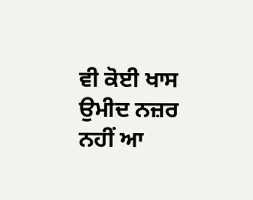ਵੀ ਕੋਈ ਖਾਸ ਉਮੀਦ ਨਜ਼ਰ ਨਹੀਂ ਆ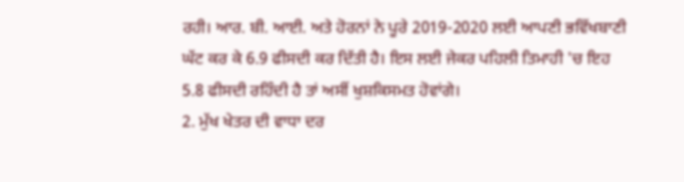ਰਹੀ। ਆਰ. ਬੀ. ਆਈ. ਅਤੇ ਹੋਰਨਾਂ ਨੇ ਪੂਰੇ 2019-2020 ਲਈ ਆਪਣੀ ਭਵਿੱਖਬਾਣੀ ਘੱਟ ਕਰ ਕੇ 6.9 ਫੀਸਦੀ ਕਰ ਦਿੱਤੀ ਹੈ। ਇਸ ਲਈ ਜੇਕਰ ਪਹਿਲੀ ਤਿਮਾਹੀ 'ਚ ਇਹ 5.8 ਫੀਸਦੀ ਰਹਿੰਦੀ ਹੈ ਤਾਂ ਅਸੀਂ ਖੁਸ਼ਕਿਸਮਤ ਹੋਵਾਂਗੇ।
2. ਮੁੱਖ ਖੇਤਰ ਦੀ ਵਾਧਾ ਦਰ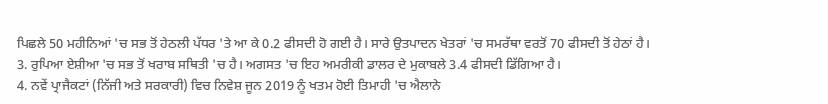ਪਿਛਲੇ 50 ਮਹੀਨਿਆਂ 'ਚ ਸਭ ਤੋਂ ਹੇਠਲੀ ਪੱਧਰ 'ਤੇ ਆ ਕੇ 0.2 ਫੀਸਦੀ ਹੋ ਗਈ ਹੈ। ਸਾਰੇ ਉਤਪਾਦਨ ਖੇਤਰਾਂ 'ਚ ਸਮਰੱਥਾ ਵਰਤੋਂ 70 ਫੀਸਦੀ ਤੋਂ ਹੇਠਾਂ ਹੈ।
3. ਰੁਪਿਆ ਏਸ਼ੀਆ 'ਚ ਸਭ ਤੋਂ ਖਰਾਬ ਸਥਿਤੀ 'ਚ ਹੈ। ਅਗਸਤ 'ਚ ਇਹ ਅਮਰੀਕੀ ਡਾਲਰ ਦੇ ਮੁਕਾਬਲੇ 3.4 ਫੀਸਦੀ ਡਿੱਗਿਆ ਹੈ।
4. ਨਵੇਂ ਪ੍ਰਾਜੈਕਟਾਂ (ਨਿੱਜੀ ਅਤੇ ਸਰਕਾਰੀ) ਵਿਚ ਨਿਵੇਸ਼ ਜੂਨ 2019 ਨੂੰ ਖਤਮ ਹੋਈ ਤਿਮਾਹੀ 'ਚ ਐਲਾਨੇ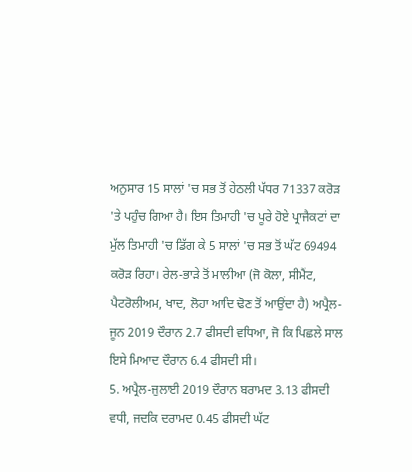ਅਨੁਸਾਰ 15 ਸਾਲਾਂ 'ਚ ਸਭ ਤੋਂ ਹੇਠਲੀ ਪੱਧਰ 71337 ਕਰੋੜ 'ਤੇ ਪਹੁੰਚ ਗਿਆ ਹੈ। ਇਸ ਤਿਮਾਹੀ 'ਚ ਪੂਰੇ ਹੋਏ ਪ੍ਰਾਜੈਕਟਾਂ ਦਾ ਮੁੱਲ ਤਿਮਾਹੀ 'ਚ ਡਿੱਗ ਕੇ 5 ਸਾਲਾਂ 'ਚ ਸਭ ਤੋਂ ਘੱਟ 69494 ਕਰੋੜ ਰਿਹਾ। ਰੇਲ-ਭਾੜੇ ਤੋਂ ਮਾਲੀਆ (ਜੋ ਕੋਲਾ, ਸੀਮੈਂਟ, ਪੈਟਰੋਲੀਅਮ, ਖਾਦ, ਲੋਹਾ ਆਦਿ ਢੋਣ ਤੋਂ ਆਉਂਦਾ ਹੈ) ਅਪ੍ਰੈਲ-ਜੂਨ 2019 ਦੌਰਾਨ 2.7 ਫੀਸਦੀ ਵਧਿਆ, ਜੋ ਕਿ ਪਿਛਲੇ ਸਾਲ ਇਸੇ ਮਿਆਦ ਦੌਰਾਨ 6.4 ਫੀਸਦੀ ਸੀ।
5. ਅਪ੍ਰੈਲ-ਜੁਲਾਈ 2019 ਦੌਰਾਨ ਬਰਾਮਦ 3.13 ਫੀਸਦੀ ਵਧੀ, ਜਦਕਿ ਦਰਾਮਦ 0.45 ਫੀਸਦੀ ਘੱਟ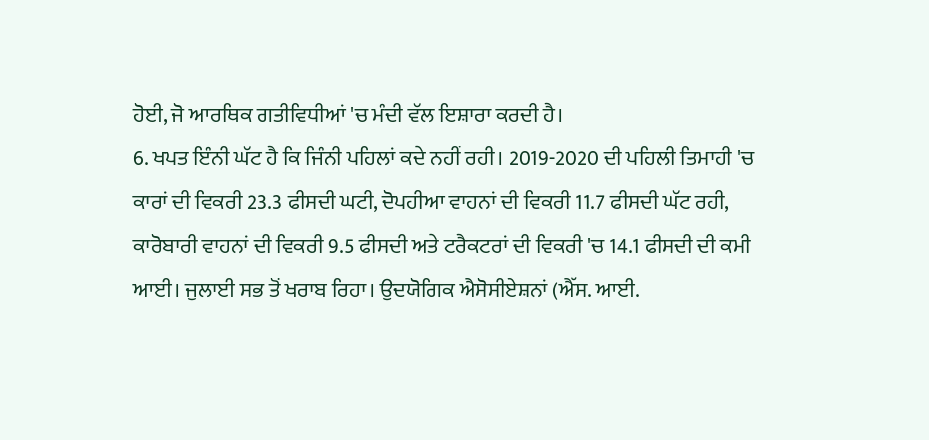ਹੋਈ, ਜੋ ਆਰਥਿਕ ਗਤੀਵਿਧੀਆਂ 'ਚ ਮੰਦੀ ਵੱਲ ਇਸ਼ਾਰਾ ਕਰਦੀ ਹੈ।
6. ਖਪਤ ਇੰਨੀ ਘੱਟ ਹੈ ਕਿ ਜਿੰਨੀ ਪਹਿਲਾਂ ਕਦੇ ਨਹੀਂ ਰਹੀ। 2019-2020 ਦੀ ਪਹਿਲੀ ਤਿਮਾਹੀ 'ਚ ਕਾਰਾਂ ਦੀ ਵਿਕਰੀ 23.3 ਫੀਸਦੀ ਘਟੀ, ਦੋਪਹੀਆ ਵਾਹਨਾਂ ਦੀ ਵਿਕਰੀ 11.7 ਫੀਸਦੀ ਘੱਟ ਰਹੀ, ਕਾਰੋਬਾਰੀ ਵਾਹਨਾਂ ਦੀ ਵਿਕਰੀ 9.5 ਫੀਸਦੀ ਅਤੇ ਟਰੈਕਟਰਾਂ ਦੀ ਵਿਕਰੀ 'ਚ 14.1 ਫੀਸਦੀ ਦੀ ਕਮੀ ਆਈ। ਜੁਲਾਈ ਸਭ ਤੋਂ ਖਰਾਬ ਰਿਹਾ। ਉਦਯੋਗਿਕ ਐਸੋਸੀਏਸ਼ਨਾਂ (ਐੱਸ. ਆਈ.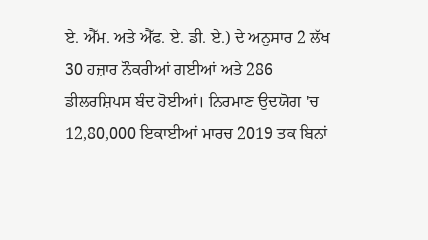ਏ. ਐੱਮ. ਅਤੇ ਐੱਫ. ਏ. ਡੀ. ਏ.) ਦੇ ਅਨੁਸਾਰ 2 ਲੱਖ 30 ਹਜ਼ਾਰ ਨੌਕਰੀਆਂ ਗਈਆਂ ਅਤੇ 286 ਡੀਲਰਸ਼ਿਪਸ ਬੰਦ ਹੋਈਆਂ। ਨਿਰਮਾਣ ਉਦਯੋਗ 'ਚ 12,80,000 ਇਕਾਈਆਂ ਮਾਰਚ 2019 ਤਕ ਬਿਨਾਂ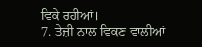ਵਿਕੇ ਰਹੀਆਂ।
7. ਤੇਜ਼ੀ ਨਾਲ ਵਿਕਣ ਵਾਲੀਆਂ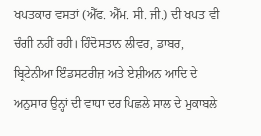ਖਪਤਕਾਰ ਵਸਤਾਂ (ਐੱਫ. ਐੱਮ. ਸੀ. ਜੀ.) ਦੀ ਖਪਤ ਵੀ ਚੰਗੀ ਨਹੀਂ ਰਹੀ। ਹਿੰਦੋਸਤਾਨ ਲੀਵਰ, ਡਾਬਰ, ਬ੍ਰਿਟੇਨੀਆ ਇੰਡਸਟਰੀਜ਼ ਅਤੇ ਏਸ਼ੀਅਨ ਆਦਿ ਦੇ ਅਨੁਸਾਰ ਉਨ੍ਹਾਂ ਦੀ ਵਾਧਾ ਦਰ ਪਿਛਲੇ ਸਾਲ ਦੇ ਮੁਕਾਬਲੇ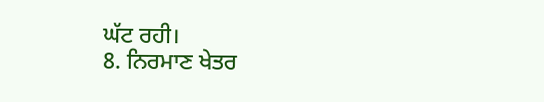ਘੱਟ ਰਹੀ।
8. ਨਿਰਮਾਣ ਖੇਤਰ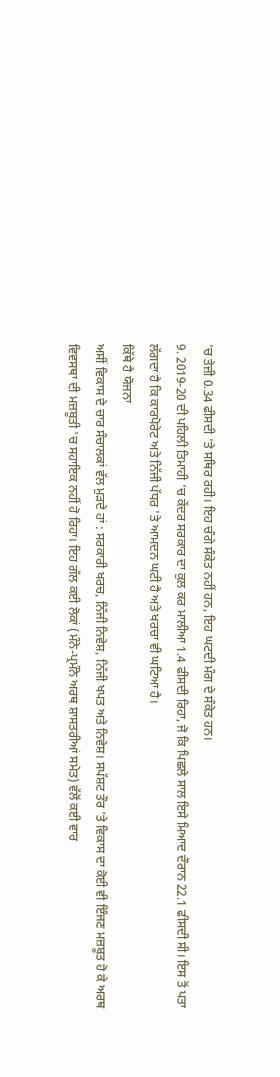'ਚ ਤੇਜ਼ੀ 0.34 ਫੀਸਦੀ 'ਤੇ ਸਥਿਰ ਰਹੀ। ਇਹ ਚੰਗੇ ਸੰਕੇਤ ਨਹੀਂ ਹਨ, ਇਹ ਘਟਦੀ ਮੰਗ ਦੇ ਸੰਕੇਤ ਹਨ।
9. 2019-20 ਦੀ ਪਹਿਲੀ ਤਿਮਾਹੀ 'ਚ ਕੇਂਦਰ ਸਰਕਾਰ ਦਾ ਕੁਲ ਕਰ ਮਾਲੀਆ 1.4 ਫੀਸਦੀ ਰਿਹਾ, ਜੋ ਕਿ ਪਿਛਲੇ ਸਾਲ ਇਸੇ ਮਿਆਦ ਦੌਰਾਨ 22.1 ਫੀਸਦੀ ਸੀ। ਇਸ ਤੋਂ ਪਤਾ ਲੱਗਦਾ ਹੈ ਕਿ ਕਾਰਪੋਰੇਟ ਅਤੇ ਨਿੱਜੀ ਪੱਧਰ 'ਤੇ ਆਮਦਨ ਘਟੀ ਹੈ ਅਤੇ ਖਰਚਾ ਵੀ ਘਟਿਆ ਹੈ।
ਕਿੱਥੇ ਹੈ ਯੋਜਨਾ
ਅਸੀਂ ਵਿਕਾਸ ਦੇ ਚਾਰ ਸੰਚਾਲਕਾਂ ਵੱਲ ਮੁੜਦੇ ਹਾਂ : ਸਰਕਾਰੀ ਖਰਚ, ਨਿੱਜੀ ਨਿਵੇਸ਼, ਨਿੱਜੀ ਖਪਤ ਅਤੇ ਨਿਵੇਸ਼। ਸਪੱਸ਼ਟ ਤੌਰ 'ਤੇ ਵਿਕਾਸ ਦਾ ਕੋਈ ਵੀ ਇੰਜਣ ਮਜ਼ਬੂਤ ਹੋ ਕੇ ਅਰਥ ਵਿਵਸਥਾ ਦੀ ਮਜ਼ਬੂਤੀ 'ਚ ਸਹਾਇਕ ਨਹੀਂ ਹੋ ਰਿਹਾ। ਇਹ ਗੱਲ ਕਈ ਲੋਕਾਂ (ਮੰਨੇ-ਪ੍ਰਮੰਨੇ ਅਰਥ ਸ਼ਾਸਤਰੀਆਂ ਸਮੇਤ) ਵੱਲੋਂ ਕਈ ਵਾਰ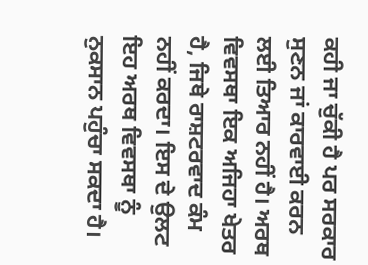ਕਹੀ ਜਾ ਚੁੱਕੀ ਹੈ ਪਰ ਸਰਕਾਰ ਸੁਣਨ ਜਾਂ ਕਾਰਵਾਈ ਕਰਨ ਲਈ ਤਿਆਰ ਨਹੀਂ ਹੈ। ਅਰਥ ਵਿਵਸਥਾ ਇਕ ਅਜਿਹਾ ਖੇਤਰ ਹੈ, ਜਿਥੇ ਰਾਸ਼ਟਰਵਾਦ ਕੰਮ ਨਹੀਂ ਕਰਦਾ। ਇਸ ਦੇ ਉਲਟ ਇਹ ਅਰਥ ਵਿਵਸਥਾ ਨੂੰ ਨੁਕਸਾਨ ਪਹੁੰਚਾ ਸਕਦਾ ਹੈ।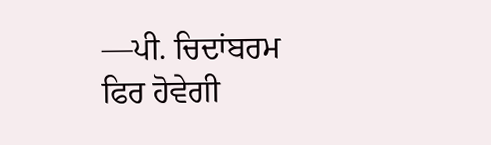—ਪੀ. ਚਿਦਾਂਬਰਮ
ਫਿਰ ਹੋਵੇਗੀ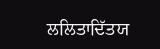ਲਲਿਤਾਦਿੱਤਯ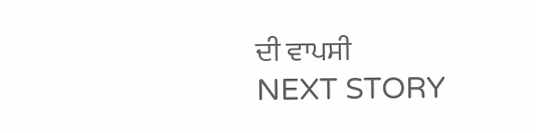ਦੀ ਵਾਪਸੀ
NEXT STORY